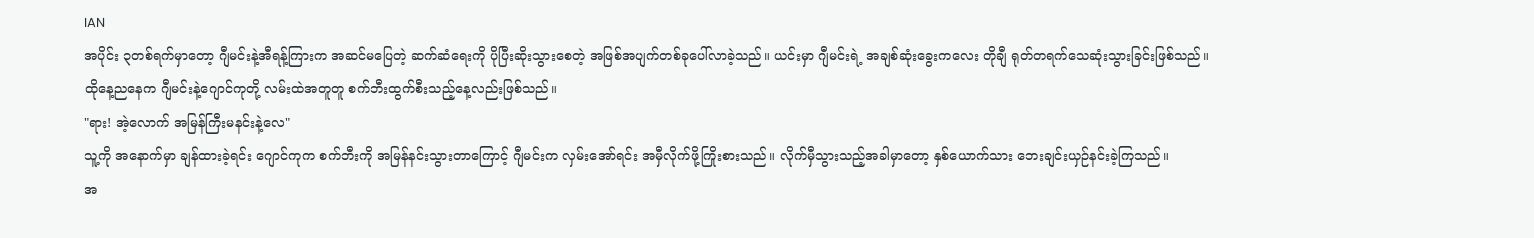IAN
အပိုင်း ၃တစ်ရက်မှာတော့ ဂျီမင်းနဲ့အီရန့်ကြားက အဆင်မပြေတဲ့ ဆက်ဆံရေးကို ပိုပြီးဆိုးသွားစေတဲ့ အဖြစ်အပျက်တစ်ခုပေါ်လာခဲ့သည်။ ယင်းမှာ ဂျီမင်းရဲ့ အချစ်ဆုံးခွေးကလေး တိုချီ ရုတ်တရက်သေဆုံးသွားခြင်းဖြစ်သည်။
ထိုနေ့ညနေက ဂျီမင်းနဲ့ဂျောင်ကုတို့ လမ်းထဲအတူတူ စက်ဘီးထွက်စီးသည့်နေ့လည်းဖြစ်သည်။
"ရား! အဲ့လောက် အမြန်ကြီးမနင်းနဲ့လေ"
သူ့ကို အနောက်မှာ ချန်ထားခဲ့ရင်း ဂျောင်ကုက စက်ဘီးကို အမြန်နင်းသွားတာကြောင့် ဂျီမင်းက လှမ်းအော်ရင်း အမှီလိုက်ဖို့ကြိုးစားသည်။ လိုက်မှီသွားသည့်အခါမှာတော့ နှစ်ယောက်သား ဘေးချင်းယှဉ်နင်းခဲ့ကြသည်။
အ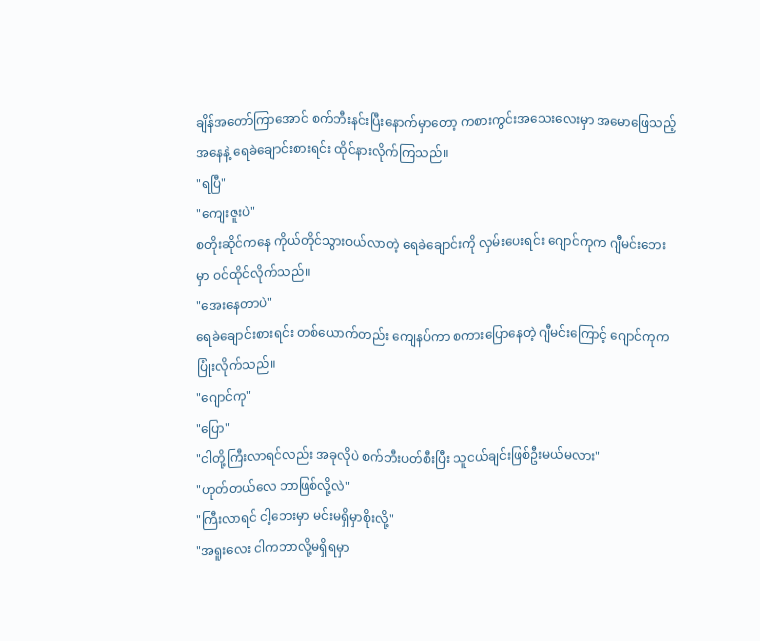ချိန်အတော်ကြာအောင် စက်ဘီးနင်းပြီးနောက်မှာတော့ ကစားကွင်းအသေးလေးမှာ အမောဖြေသည့်အနေနဲ့ ရေခဲချောင်းစားရင်း ထိုင်နားလိုက်ကြသည်။
"ရပြီ"
"ကျေးဇူးပဲ"
စတိုးဆိုင်ကနေ ကိုယ်တိုင်သွားဝယ်လာတဲ့ ရေခဲချောင်းကို လှမ်းပေးရင်း ဂျောင်ကုက ဂျီမင်းဘေးမှာ ဝင်ထိုင်လိုက်သည်။
"အေးနေတာပဲ"
ရေခဲချောင်းစားရင်း တစ်ယောက်တည်း ကျေနပ်ကာ စကားပြောနေတဲ့ ဂျီမင်းကြောင့် ဂျောင်ကုက ပြုံးလိုက်သည်။
"ဂျောင်ကု"
"ပြော"
"ငါတို့ကြီးလာရင်လည်း အခုလိုပဲ စက်ဘီးပတ်စီးပြီး သူငယ်ချင်းဖြစ်ဦးမယ်မလား"
"ဟုတ်တယ်လေ ဘာဖြစ်လို့လဲ"
"ကြီးလာရင် ငါ့ဘေးမှာ မင်းမရှိမှာစိုးလို့"
"အရူးလေး ငါကဘာလို့မရှိရမှာ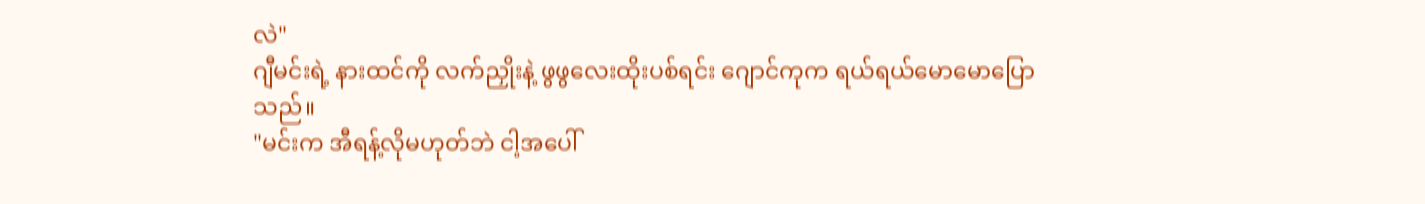လဲ"
ဂျီမင်းရဲ့ နားထင်ကို လက်ညှိုးနဲ့ ဖွဖွလေးထိုးပစ်ရင်း ဂျောင်ကုက ရယ်ရယ်မောမောပြောသည်။
"မင်းက အီရန့်လိုမဟုတ်ဘဲ ငါ့အပေါ်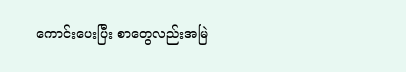ကောင်းပေးပြီး စာတွေလည်းအမြဲ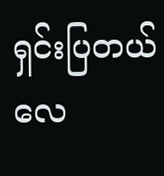ရှင်းပြတယ်လေ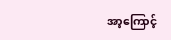အာ့ကြောင့်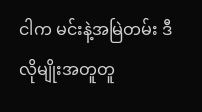ငါက မင်းနဲ့အမြဲတမ်း ဒီလိုမျိုးအတူတူ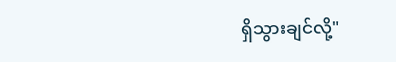ရှိသွားချင်လို့"